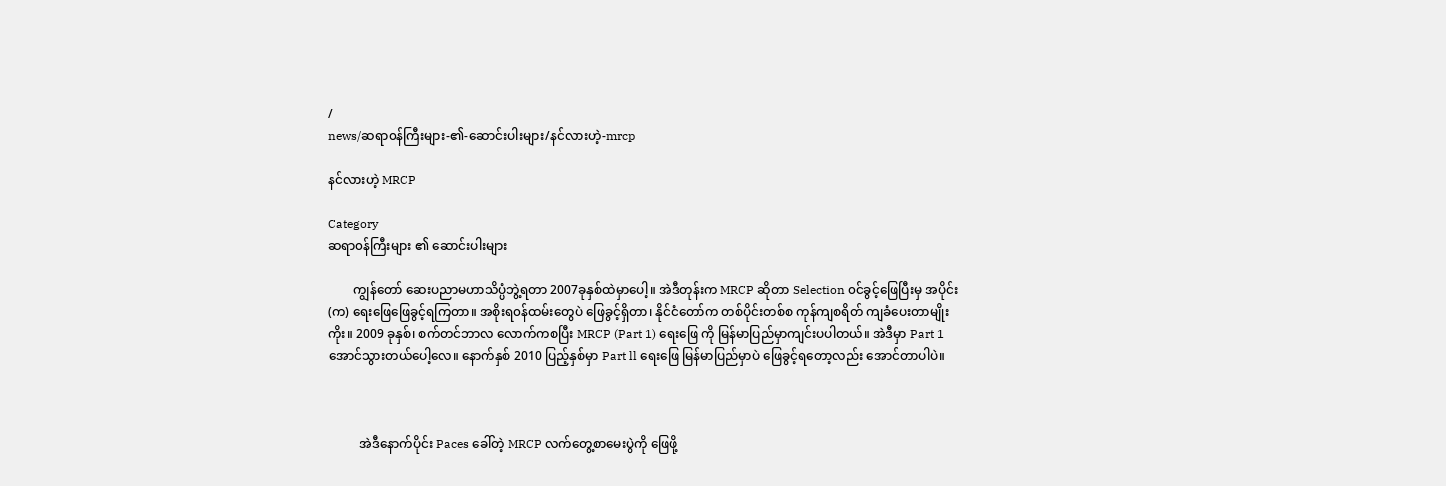/
news/ဆရာ၀န်ကြီးများ-၏-ဆောင်းပါးများ/နင်လားဟဲ့-mrcp

နင်လားဟဲ့ MRCP

Category
ဆရာ၀န်ကြီးများ ၏ ဆောင်းပါးများ

        ကျွန်တော် ဆေးပညာမဟာသိပ္ပံဘွဲ့ရတာ 2007ခုနှစ်ထဲမှာပေါ့။ အဲဒီတုန်းက MRCP ဆိုတာ Selection ၀င်ခွင့်ဖြေပြီးမှ အပိုင်း (က) ရေးဖြေဖြေခွင့်ရကြတာ။ အစိုးရ၀န်ထမ်းတွေပဲ ဖြေခွင့်ရှိတာ၊ နိုင်ငံတော်က တစ်ပိုင်းတစ်စ ကုန်ကျစရိတ် ကျခံပေးတာမျိုးကိုး။ 2009 ခုနှစ်၊ စက်တင်ဘာလ လောက်ကစပြီး MRCP (Part 1) ရေးဖြေ ကို မြန်မာပြည်မှာကျင်းပပါတယ်။ အဲဒီမှာ Part 1 အောင်သွားတယ်ပေါ့လေ။ နောက်နှစ် 2010 ပြည့်နှစ်မှာ Part ll ရေးဖြေ မြန်မာပြည်မှာပဲ ဖြေခွင့်ရတော့လည်း အောင်တာပါပဲ။



          အဲဒီနောက်ပိုင်း Paces ခေါ်တဲ့ MRCP လက်တွေ့စာမေးပွဲကို ဖြေဖို့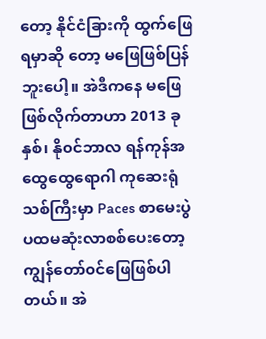တော့ နိုင်ငံခြားကို ထွက်ဖြေရမှာဆို တော့ မဖြေဖြစ်ပြန်ဘူးပေါ့။ အဲဒီကနေ မဖြေဖြစ်လိုက်တာဟာ 2013 ခုနှစ်၊ နို၀င်ဘာလ ရန်ကုန်အထွေထွေရောဂါ ကုဆေးရုံသစ်ကြီးမှာ Paces စာမေးပွဲ ပထမဆုံးလာစစ်ပေးတော့ ကျွန်တော်၀င်ဖြေဖြစ်ပါတယ်။ အဲ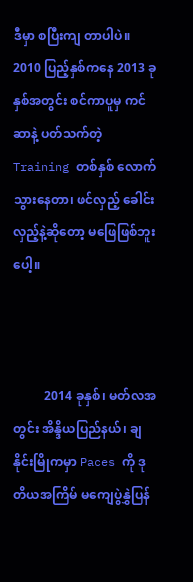ဒီမှာ စပြီးကျ တာပါပဲ။ 2010 ပြည့်နှစ်ကနေ 2013 ခုနှစ်အတွင်း စင်ကာပူမှ ကင်ဆာနဲ့ ပတ်သက်တဲ့ Training တစ်နှစ် လောက် သွားနေတာ၊ ဖင်လှည့် ခေါင်းလှည့်နဲ့ဆိုတော့ မဖြေဖြစ်ဘူးပေါ့။



          2014 ခုနှစ်၊ မတ်လအတွင်း အိန္ဒိယပြည်နယ်၊ ချနိုင်းမြိုကမှာ Paces ကို ဒုတိယအကြိမ် မကျေပွဲနွှဲပြန်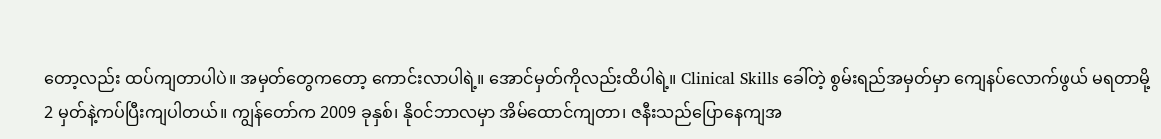တော့လည်း ထပ်ကျတာပါပဲ။ အမှတ်တွေကတော့ ကောင်းလာပါရဲ့။ အောင်မှတ်ကိုလည်းထိပါရဲ့။ Clinical Skills ခေါ်တဲ့ စွမ်းရည်အမှတ်မှာ ကျေနပ်လောက်ဖွယ် မရတာမို့ 2 မှတ်နဲ့ကပ်ပြီးကျပါတယ်။ ကျွန်တော်က 2009 ခုနှစ်၊ နို၀င်ဘာလမှာ အိမ်ထောင်ကျတာ၊ ဇနီးသည်ပြောနေကျအ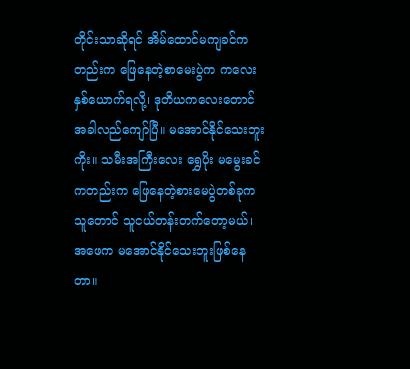တိုင်းသာဆိုရင် အိမ်ထောင်မကျခင်ကတည်းက ဖြေနေတဲ့စာမေးပွဲက ကလေးနှစ်ယောက်ရလို့၊ ဒုတိယကလေးတောင် အခါလည်ကျော်ပြီ။ မအောင်နိုင်သေးဘူးကိုး။ သမီးအကြီးလေး ရွှေပိုး မမွေးခင်ကတည်းက ဖြေနေတဲ့စားမေပွဲတစ်ခုက သူတောင် သူငယ်တန်းတက်တော့မယ်၊ အဖေက မအောင်နိုင်သေးဘူးဖြစ်နေတာ။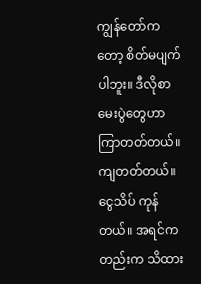ကျွန်တော်ကတော့ စိတ်မပျက်ပါဘူး။ ဒီလိုစာမေးပွဲတွေဟာ ကြာတတ်တယ်။ ကျတတ်တယ်။ ငွေသိပ် ကုန်တယ်။ အရင်ကတည်းက သိထား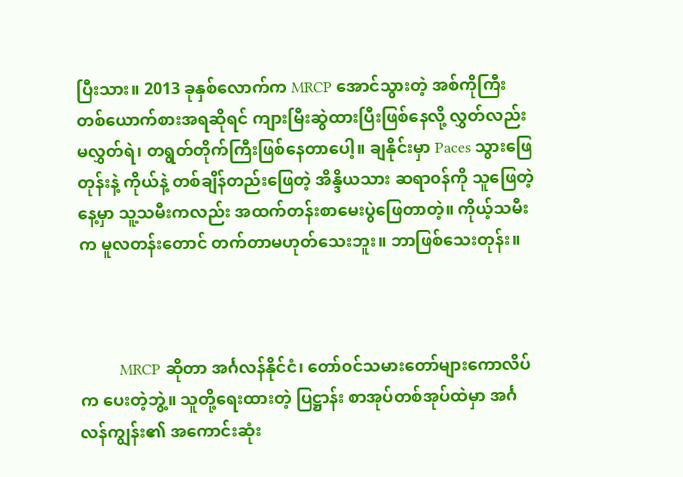ပြီးသား။ 2013 ခုနှစ်လောက်က MRCP အောင်သွားတဲ့ အစ်ကိုကြီးတစ်ယောက်စားအရဆိုရင် ကျားမြီးဆွဲထားပြီးဖြစ်နေလို့ လွှတ်လည်းမလွှတ်ရဲ၊ တရွတ်တိုက်ကြီးဖြစ်နေတာပေါ့။ ချနိုင်းမှာ Paces သွားဖြေတုန်းနဲ့ ကိုယ်နဲ့ တစ်ချိန်တည်းဖြေတဲ့ အိန္ဒိယသား ဆရာ၀န်ကို သူဖြေတဲ့နေ့မှာ သူ့သမီးကလည်း အထက်တန်းစာမေးပွဲဖြေတာတဲ့။ ကိုယ့်သမီးက မူလတန်းတောင် တက်တာမဟုတ်သေးဘူး။ ဘာဖြစ်သေးတုန်း။



          MRCP ဆိုတာ အင်္ဂလန်နိုင်ငံ၊ တော်၀င်သမားတော်များကောလိပ်က ပေးတဲ့ဘွဲ့။ သူတို့ရေးထားတဲ့ ပြဋ္ဌာန်း စာအုပ်တစ်အုပ်ထဲမှာ အင်္ဂလန်ကျွန်း၏ အကောင်းဆုံး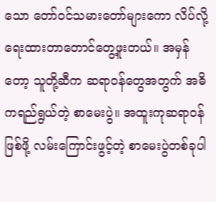သော တော်၀င်သမားတော်များကော လိပ်လို့ ရေးထားတာတောင်တွေ့ဖူးတယ်။ အမှန်တော့ သူတို့ဆီက ဆရာ၀န်တွေအတွက် အဓိကရည်ရွယ်တဲ့ စာမေးပွဲ။ အထူးကုဆရာ၀န်ဖြစ်ဖို့ လမ်းကြောင်းဖွင့်တဲ့ စာမေးပွဲတစ်ခုပါ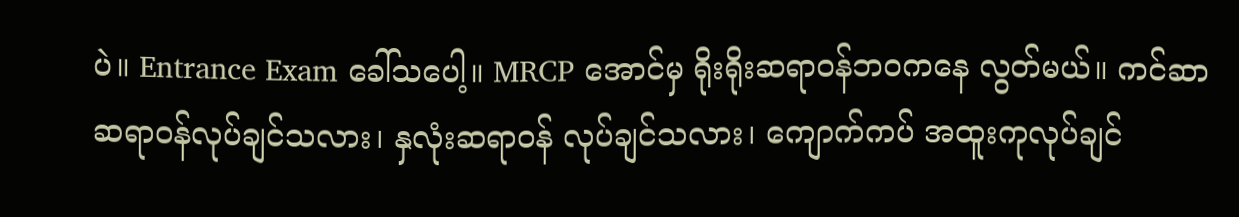ပဲ။ Entrance Exam ခေါ်သပေါ့။ MRCP အောင်မှ ရိုးရိုးဆရာ၀န်ဘ၀ကနေ လွတ်မယ်။ ကင်ဆာဆရာ၀န်လုပ်ချင်သလား၊ နှလုံးဆရာ၀န် လုပ်ချင်သလား၊ ကျောက်ကပ် အထူးကုလုပ်ချင်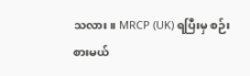သလား။ MRCP (UK) ရပြီးမှ စဉ်းစားမယ်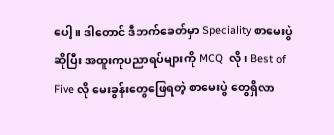ပေါ့။ ဒါတောင် ဒီဘက်ခေတ်မှာ Speciality စာမေးပွဲဆိုပြီး အထူးကုပညာရပ်များကို MCQ  လို၊ Best of Five လို မေးခွန်းတွေဖြေရတဲ့ စာမေးပွဲ တွေရှိလာ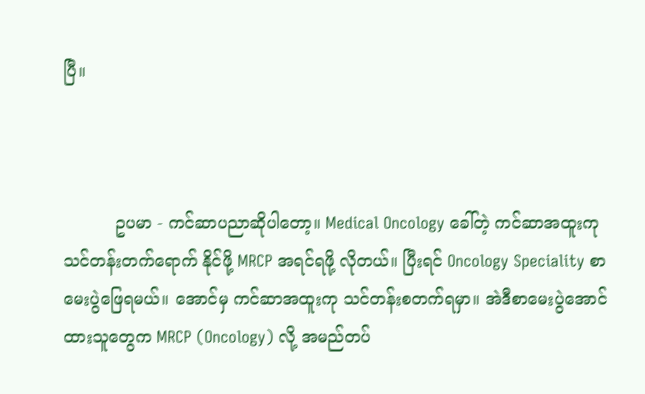ပြီ။



          ဥပမာ - ကင်ဆာပညာဆိုပါတော့။ Medical Oncology ခေါ်တဲ့ ကင်ဆာအထူးကုသင်တန်းတက်ရောက် နိုင်ဖို့ MRCP အရင်ရဖို့ လိုတယ်။ ပြီးရင် Oncology Speciality စာမေးပွဲဖြေရမယ်။ အောင်မှ ကင်ဆာအထူးကု သင်တန်းစတက်ရမှာ။ အဲဒီစာမေးပွဲအောင်ထားသူတွေက MRCP (Oncology) လို့ အမည်တပ်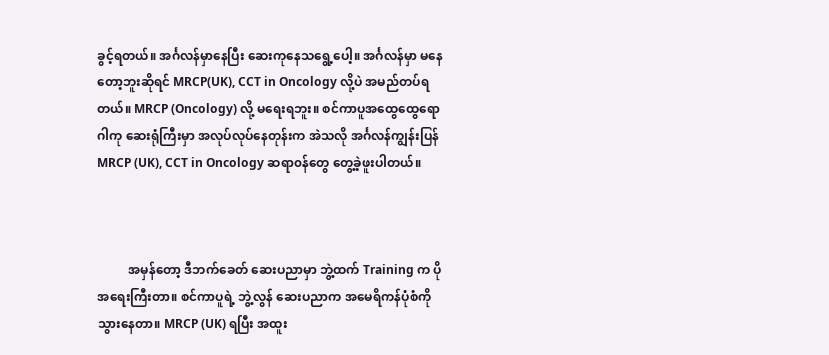ခွင့်ရတယ်။ အင်္ဂလန်မှာနေပြီး ဆေးကုနေသရွေ့ပေါ့။ အင်္ဂလန်မှာ မနေတော့ဘူးဆိုရင် MRCP(UK), CCT in Oncology လို့ပဲ အမည်တပ်ရတယ်။ MRCP (Oncology) လို့ မရေးရဘူး။ စင်ကာပူအထွေထွေရောဂါကု ဆေးရုံကြီးမှာ အလုပ်လုပ်နေတုန်းက အဲသလို အင်္ဂလန်ကျွန်းပြန် MRCP (UK), CCT in Oncology ဆရာ၀န်တွေ တွေ့ခဲ့ဖူးပါတယ်။



          အမှန်တော့ ဒီဘက်ခေတ် ဆေးပညာမှာ ဘွဲ့ထက် Training က ပိုအရေးကြီးတာ။ စင်ကာပူရဲ့ ဘွဲ့လွန် ဆေးပညာက အမေရိကန်ပုံစံကို သွားနေတာ။ MRCP (UK) ရပြီး အထူး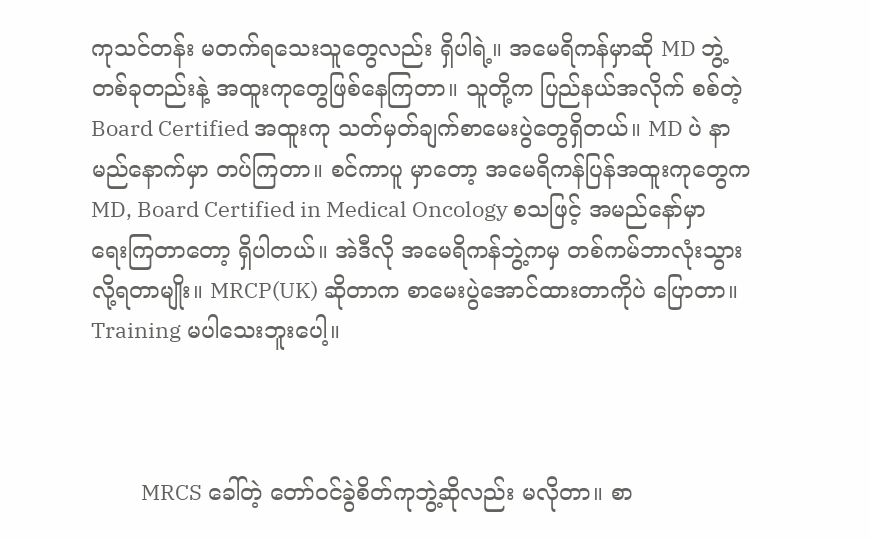ကုသင်တန်း မတက်ရသေးသူတွေလည်း ရှိပါရဲ့။ အမေရိကန်မှာဆို MD ဘွဲ့တစ်ခုတည်းနဲ့ အထူးကုတွေဖြစ်နေကြတာ။ သူတို့က ပြည်နယ်အလိုက် စစ်တဲ့ Board Certified အထူးကု သတ်မှတ်ချက်စာမေးပွဲတွေရှိတယ်။ MD ပဲ နာမည်နောက်မှာ တပ်ကြတာ။ စင်ကာပူ မှာတော့ အမေရိကန်ပြန်အထူးကုတွေက MD, Board Certified in Medical Oncology စသဖြင့် အမည်နော်မှာ ရေးကြတာတော့ ရှိပါတယ်။ အဲဒီလို အမေရိကန်ဘွဲ့ကမှ တစ်ကမ်ဘာလုံးသွားလို့ရတာမျိုး။ MRCP(UK) ဆိုတာက စာမေးပွဲအောင်ထားတာကိုပဲ ပြောတာ။ Training မပါသေးဘူးပေါ့။



          MRCS ခေါ်တဲ့ တော်၀င်ခွဲစိတ်ကုဘွဲ့ဆိုလည်း မလိုတာ။ စာ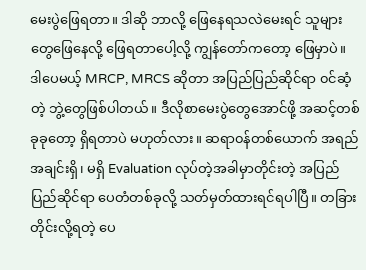မေးပွဲဖြေရတာ။ ဒါဆို ဘာလို့ ဖြေနေရသလဲမေးရင် သူများတွေဖြေနေလို့ ဖြေရတာပေါ့လို့ ကျွန်တော်ကတော့ ဖြေမှာပဲ။ ဒါပေမယ့် MRCP, MRCS ဆိုတာ အပြည်ပြည်ဆိုင်ရာ ၀င်ဆံ့တဲ့ ဘွဲ့တွေဖြစ်ပါတယ်။ ဒီလိုစာမေးပွဲတွေအောင်ဖို့ အဆင့်တစ်ခုခုတော့ ရှိရတာပဲ မဟုတ်လား။ ဆရာ၀န်တစ်ယောက် အရည်အချင်းရှိ၊ မရှိ Evaluation လုပ်တဲ့အခါမှာတိုင်းတဲ့ အပြည်ပြည်ဆိုင်ရာ ပေတံတစ်ခုလို့ သတ်မှတ်ထားရင်ရပါပြီ။ တခြားတိုင်းလို့ရတဲ့ ပေ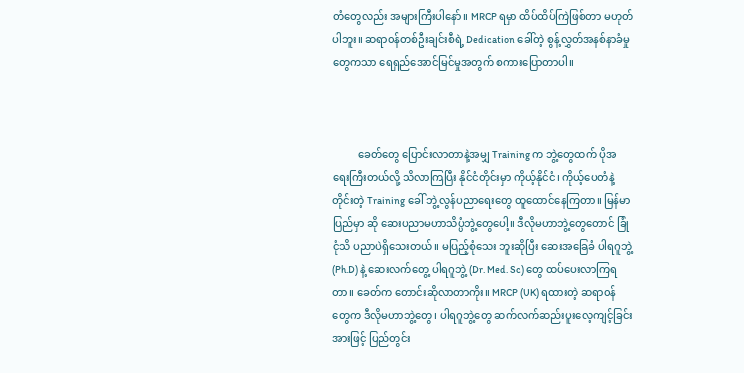တံတွေလည်း အများကြီးပါနော်။ MRCP ရမှာ ထိပ်ထိပ်ကြဲဖြစ်တာ မဟုတ်ပါဘူး။ ဆရာ၀န်တစ်ဦးချင်းစီရဲ့ Dedication ခေါ်တဲ့ စွန့်လွှတ်အနစ်နာခံမှုတွေကသာ ရေရှည်အောင်မြင်မှုအတွက် စကားပြောတာပါ။



          ခေတ်တွေ ပြောင်းလာတာနဲ့အမျှ Training က ဘွဲ့တွေထက် ပိုအရေးကြီးတယ်လို့ သိလာကြပြီး နိုင်ငံတိုင်းမှာ ကိုယ့်နိုင်ငံ၊ ကိုယ့်ပေတံနဲ့တိုင်းတဲ့ Training ခေါ် ဘွဲ့လွန်ပညာရေးတွေ ထူထောင်နေကြတာ။ မြန်မာပြည်မှာ ဆို ဆေးပညာမဟာသိပ္ပံဘွဲ့တွေပေါ့။ ဒီလိုမဟာဘွဲ့တွေတောင် ခြုံငုံသိ ပညာပဲရှိသေးတယ်။ မပြည့်စုံသေး ဘူးဆိုပြီး ဆေးအခြေခံ ပါရဂူဘွဲ့ (Ph.D) နဲ့ ဆေးလက်တွေ့ ပါရဂူဘွဲ့ (Dr. Med. Sc) တွေ ထပ်ပေးလာကြရတာ။ ခေတ်က တောင်းဆိုလာတာကိုး။ MRCP (UK) ရထားတဲ့ ဆရာ၀န်တွေက ဒီလိုမဟာဘွဲ့တွေ၊ ပါရဂူဘွဲ့တွေ ဆက်လက်ဆည်းပူးလေ့ကျင့်ခြင်းအားဖြင့် ပြည်တွင်း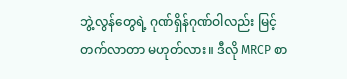ဘွဲ့လွန်တွေရဲ့ ဂုဏ်ရှိန်ဂုဏ်ဝါလည်း မြင့်တက်လာတာ မဟုတ်လား။ ဒီလို MRCP စာ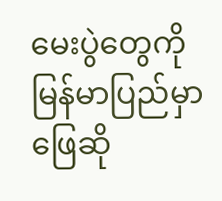မေးပွဲတွေကို မြန်မာပြည်မှာ ဖြေဆို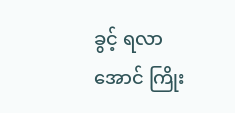ခွင့် ရလာအောင် ကြိုး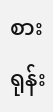စားရုန်း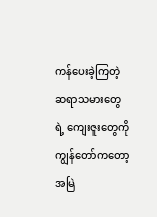ကန်ပေးခဲ့ကြတဲ့ ဆရာသမားတွေရဲ့ ကျေးဇူးတွေကို ကျွန်တော်ကတော့ အမြဲ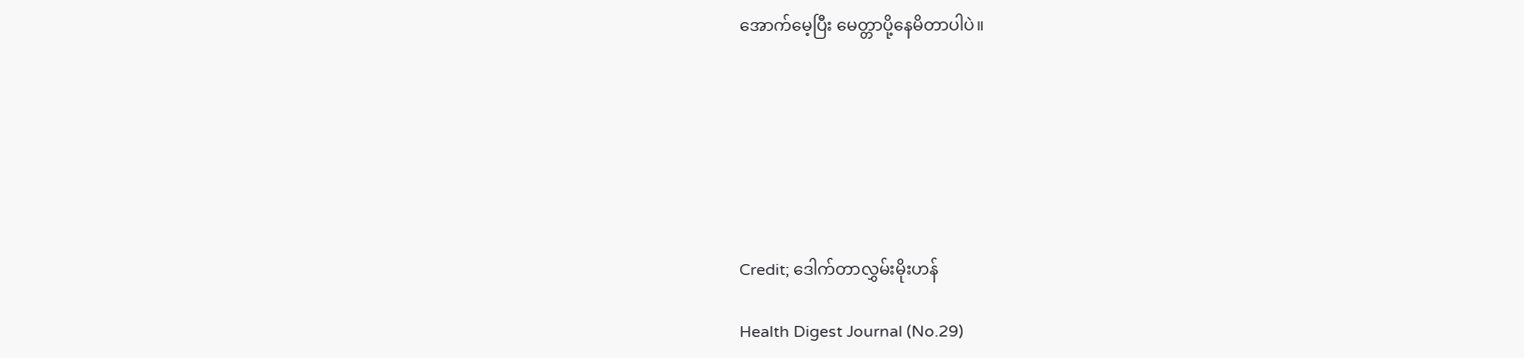အောက်မေ့ပြီး မေတ္တာပို့နေမိတာပါပဲ။







Credit; ဒေါက်တာလွှမ်းမိုးဟန်

Health Digest Journal (No.29)